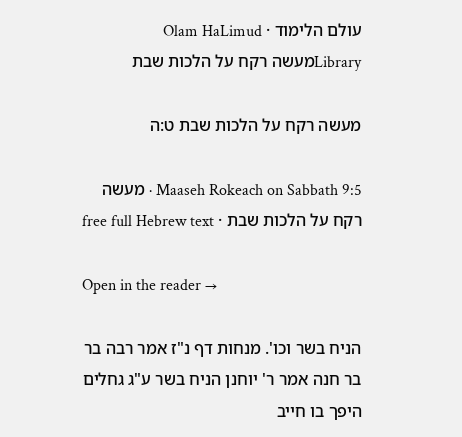עולם הלימוד · Olam HaLimud
Libraryמעשה רקח על הלכות שבת

מעשה רקח על הלכות שבת ט:ה

Maaseh Rokeach on Sabbath 9:5 · מעשה רקח על הלכות שבת · free full Hebrew text

Open in the reader →

הניח בשר וכו'. מנחות דף נ"ז אמר רבה בר בר חנה אמר ר' יוחנן הניח בשר ע"ג גחלים היפך בו חייב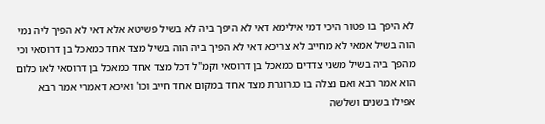לא היפך בו פטור היכי דמי אילימא דאי לא היפך ביה לא בשיל פשיטא אלא דאי לא הפיך ליה נמי הוה בשיל אמאי לא מחייב לא צריכא דאי לא הפיך ביה הוה בשיל מצד אחד כמאכל בן דרוסאי וכי מהפך ביה בשיל משני צדדים כמאכל בן דרוסאי וקמ"ל דכל מצד אחד כמאכל בן דרוסאי לאו כלום הוא אמר רבא ואם נצלה בו כגרוגרת מצד אחד במקום אחד חייב וכו' ואיכא דאמרי אמר רבא אפילו בשנים ושלשה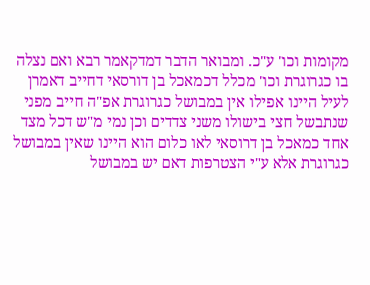מקומות וכו' ע"כ. ומבואר הדבר דמדקאמר רבא ואם נצלה בו כגרוגרת וכו' מכלל דכמאכל בן דורסאי דחייב דאמרן לעיל היינו אפילו אין במבושל כגרוגרת אפ"ה חייב מפני שנתבשל חצי בישולו משני צדדים וכן נמי מ"ש דכל מצד אחד כמאכל בן דרוסאי לאו כלום הוא היינו שאין במבושל כגרוגרת אלא ע"י הצטרפות דאם יש במבושל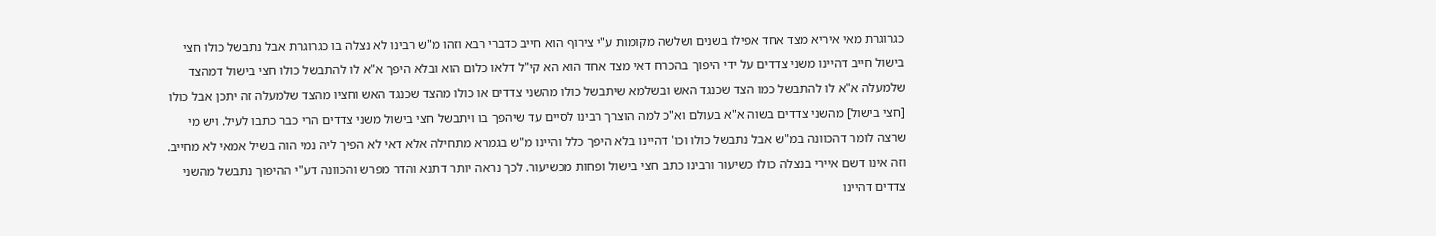כגרוגרת מאי איריא מצד אחד אפילו בשנים ושלשה מקומות ע"י צירוף הוא חייב כדברי רבא וזהו מ"ש רבינו לא נצלה בו כגרוגרת אבל נתבשל כולו חצי בישול חייב דהיינו משני צדדים על ידי היפוך בהכרח דאי מצד אחד הוא הא קי"ל דלאו כלום הוא ובלא היפך א"א לו להתבשל כולו חצי בישול דמהצד שלמעלה א"א לו להתבשל כמו הצד שכנגד האש ובשלמא שיתבשל כולו מהשני צדדים או כולו מהצד שכנגד האש וחציו מהצד שלמעלה זה יתכן אבל כולו [חצי בישול] מהשני צדדים בשוה א"א בעולם וא"כ למה הוצרך רבינו לסיים עד שיהפך בו ויתבשל חצי בישול משני צדדים הרי כבר כתבו לעיל. ויש מי שרצה לומר דהכוונה במ"ש אבל נתבשל כולו וכו' דהיינו בלא היפך כלל והיינו מ"ש בגמרא מתחילה אלא דאי לא הפיך ליה נמי הוה בשיל אמאי לא מחייב. וזה אינו דשם איירי בנצלה כולו כשיעור ורבינו כתב חצי בישול ופחות מכשיעור. לכך נראה יותר דתנא והדר מפרש והכוונה דע"י ההיפוך נתבשל מהשני צדדים דהיינו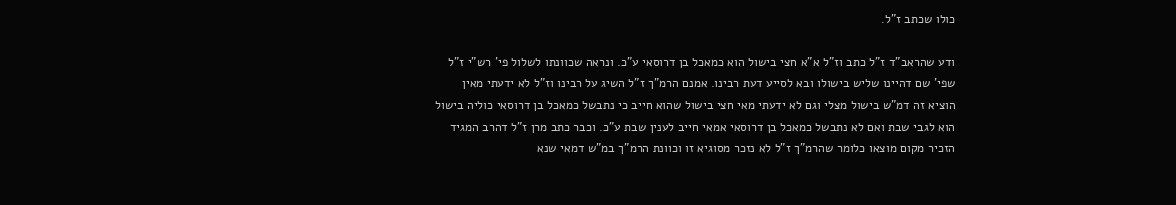כולו שכתב ז"ל.

ודע שהראב"ד ז"ל כתב וז"ל א"א חצי בישול הוא כמאכל בן דרוסאי ע"כ. ונראה שכוונתו לשלול פי' רש"י ז"ל שפי' שם דהיינו שליש בישולו ובא לסייע דעת רבינו. אמנם הרמ"ך ז"ל השיג על רבינו וז"ל לא ידעתי מאין הוציא זה דמ"ש בישול מצלי וגם לא ידעתי מאי חצי בישול שהוא חייב כי נתבשל כמאכל בן דרוסאי כוליה בישול הוא לגבי שבת ואם לא נתבשל כמאכל בן דרוסאי אמאי חייב לענין שבת ע"כ. וכבר כתב מרן ז"ל דהרב המגיד הזכיר מקום מוצאו כלומר שהרמ"ך ז"ל לא נזכר מסוגיא זו וכוונת הרמ"ך במ"ש דמאי שנא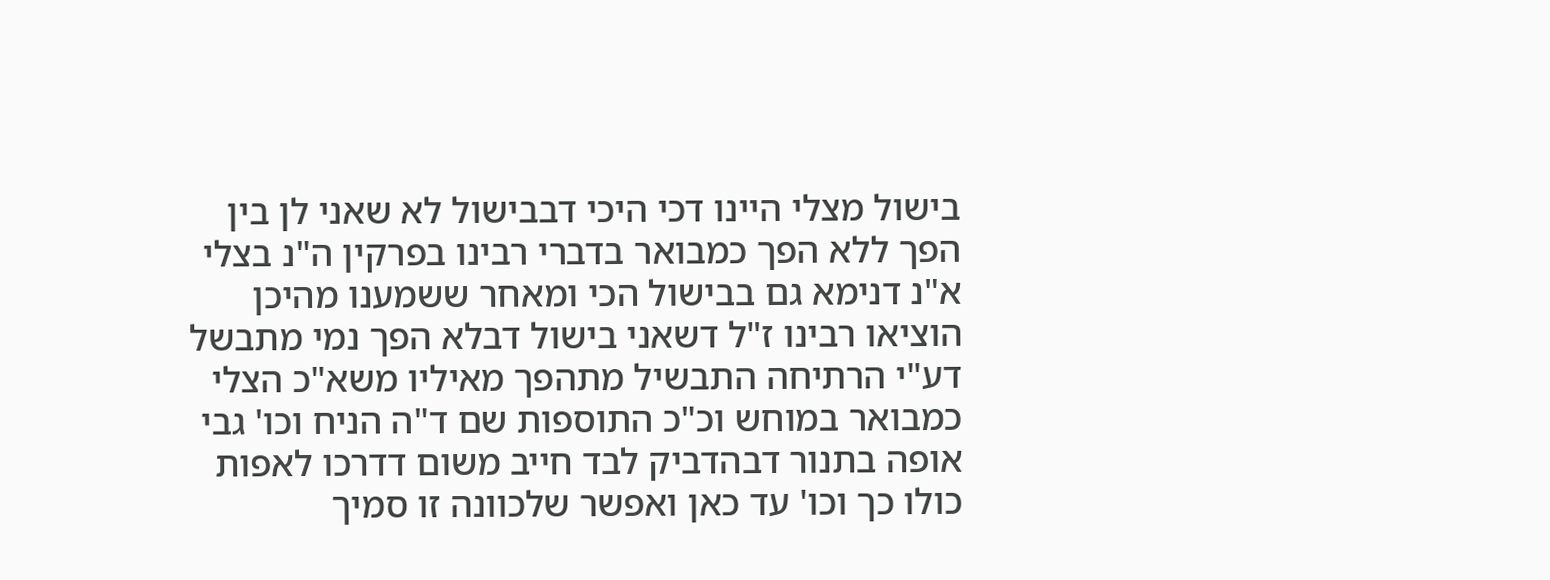בישול מצלי היינו דכי היכי דבבישול לא שאני לן בין הפך ללא הפך כמבואר בדברי רבינו בפרקין ה"נ בצלי א"נ דנימא גם בבישול הכי ומאחר ששמענו מהיכן הוציאו רבינו ז"ל דשאני בישול דבלא הפך נמי מתבשל דע"י הרתיחה התבשיל מתהפך מאיליו משא"כ הצלי כמבואר במוחש וכ"כ התוספות שם ד"ה הניח וכו' גבי אופה בתנור דבהדביק לבד חייב משום דדרכו לאפות כולו כך וכו' עד כאן ואפשר שלכוונה זו סמיך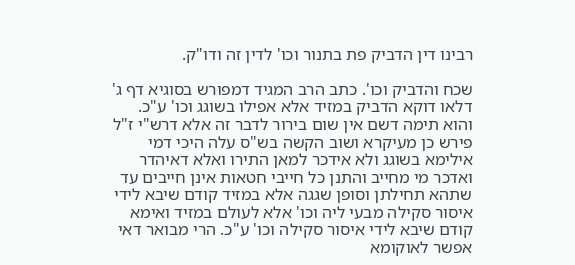רבינו דין הדביק פת בתנור וכו' לדין זה ודו"ק.

שכח והדביק וכו'. כתב הרב המגיד דמפורש בסוגיא דף ג' דלאו דוקא הדביק במזיד אלא אפילו בשוגג וכו' ע"כ. והוא תימה דשם אין שום בירור לדבר זה אלא דרש"י ז"ל פירש כן מעיקרא ושוב הקשה בש"ס עלה היכי דמי אילימא בשוגג ולא אידכר למאן התירו ואלא דאיהדר ואדכר מי מחייב והתנן כל חייבי חטאות אינן חייבים עד שתהא תחילתן וסופן שגגה אלא במזיד קודם שיבא לידי איסור סקילה מבעי ליה וכו' אלא לעולם במזיד ואימא קודם שיבא לידי איסור סקילה וכו' ע"כ. הרי מבואר דאי אפשר לאוקומא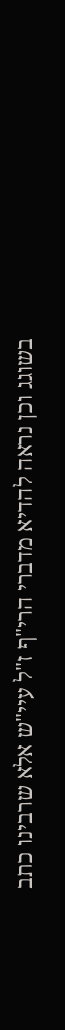בשוגג וכן נראה להדיא מדברי הרי"ף ז"ל עיי"ש אלא שרבינו כתב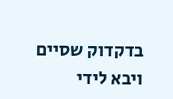בדקדוק שסיים ויבא לידי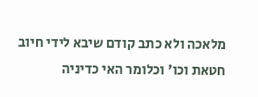מלאכה ולא כתב קודם שיבא לידי חיוב חטאת וכו' וכלומר האי כדיניה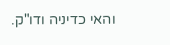והאי כדיניה ודו"ק.